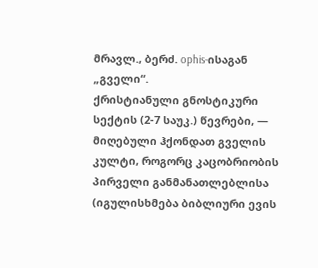მრავლ., ბერძ. ophis-ისაგან „გველი“.
ქრისტიანული გნოსტიკური სექტის (2-7 საუკ.) წევრები, — მიღებული ჰქონდათ გველის კულტი, როგორც კაცობრიობის პირველი განმანათლებლისა (იგულისხმება ბიბლიური ევის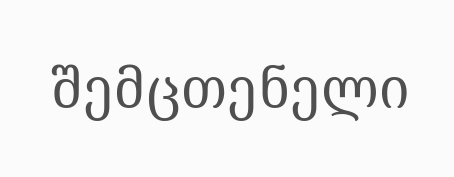შემცთენელი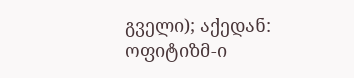გველი); აქედან: ოფიტიზმ-ი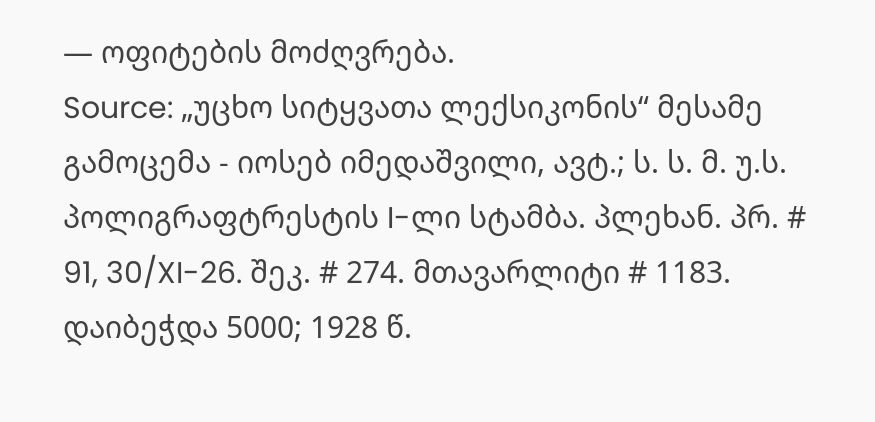— ოფიტების მოძღვრება.
Source: „უცხო სიტყვათა ლექსიკონის“ მესამე გამოცემა - იოსებ იმედაშვილი, ავტ.; ს. ს. მ. უ.ს. პოლიგრაფტრესტის I-ლი სტამბა. პლეხან. პრ. # 91, 30/XI-26. შეკ. # 274. მთავარლიტი # 1183. დაიბეჭდა 5000; 1928 წ.